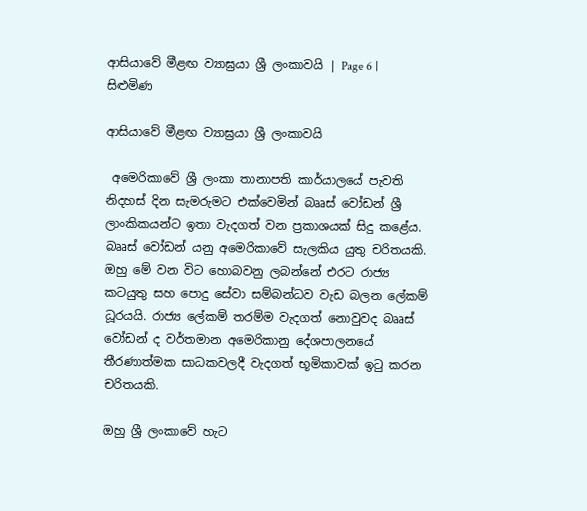ආසියාවේ මීළඟ ව්‍යාඝ්‍රයා ශ්‍රී ලංකාවයි | Page 6 | සිළුමිණ

ආසියාවේ මීළඟ ව්‍යාඝ්‍රයා ශ්‍රී ලංකාවයි

 අමෙරිකාවේ ශ්‍රී ලංකා තානාපති කාර්යාලයේ පැවති නිදහස් දින සැමරුමට එක්වෙමින් බෲස් වෝඩන් ශ්‍රී ලාංකිකයන්ට ඉතා වැදගත් වන ප්‍රකාශයක් සිදු කළේය. බෲස් වෝඩන් යනු අමෙරිකාවේ සැලකිය යුතු චරිතයකි. ඔහු මේ වන විට හොබවනු ලබන්නේ එරට රාජ්‍ය කටයුතු සහ ‍පොදු සේවා සම්බන්ධව වැඩ බලන ලේකම් ධූරයයි. රාජ්‍ය ලේකම් තරම්ම වැදගත් නොවුවද බෲස් වෝඩන් ද වර්තමාන අමෙරිකානු දේශපාලනයේ තීරණාත්මක සාධකවලදී වැදගත් භූමිකාවක් ඉටු කරන චරිතයකි.

ඔහු ශ්‍රී ලංකාවේ හැට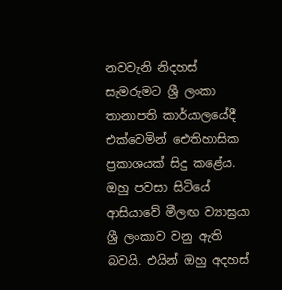නවවැනි නිදහස් සැමරුමට ශ්‍රී ලංකා තානාපති කාර්යාලයේදී එක්වෙමින් ඓතිහාසික ප්‍රකාශයක් සිදු කළේය. ඔහු පවසා සිටියේ ආසියාවේ මීලඟ ව්‍යාඝ්‍රයා ශ්‍රී ලංකාව වනු ඇති බවයි. එයින් ඔහු අදහස්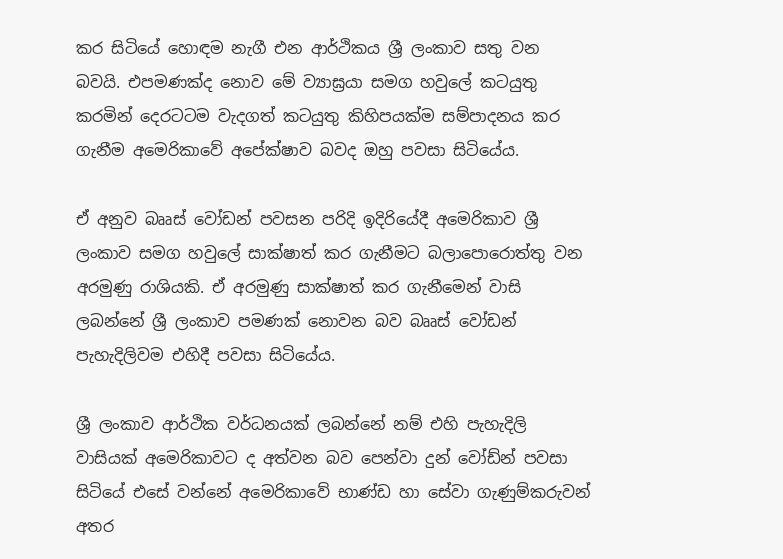කර සිටියේ හොඳම නැගී එන ආර්ථිකය ශ්‍රී ලංකාව සතු වන බවයි. එපමණක්ද නොව මේ ව්‍යාඝ්‍රයා සමග හවුලේ කටයුතු කරමින් දෙරටටම වැදගත් කටයුතු කිහිපයක්ම සම්පාදනය කර ගැනීම අමෙරිකාවේ අපේක්ෂාව බවද ඔහු පවසා සිටියේය.

ඒ අනුව බෲස් වෝඩන් පවසන පරිදි ඉදිරියේදී අමෙරිකාව ශ්‍රී ලංකාව සමග හවුලේ සාක්ෂාත් කර ගැනීමට බලාපොරොත්තු වන අරමුණු රාශියකි. ඒ අරමුණු සාක්ෂාත් කර ගැනීමෙන් වාසි ලබන්නේ ශ්‍රී ලංකාව පමණක් නොවන බව බෲස් වෝඩන් පැහැදිලිවම එහිදී පවසා සිටියේය.

ශ්‍රී ලංකාව ආර්ථික වර්ධනයක් ලබන්නේ නම් එහි පැහැදිලි වාසියක් අමෙරිකාවට ද අත්වන බව පෙන්වා දුන් වෝඩ්න් පවසා සිටියේ එසේ වන්නේ අමෙරිකාවේ භාණ්ඩ හා සේවා ගැණුම්කරුවන් අතර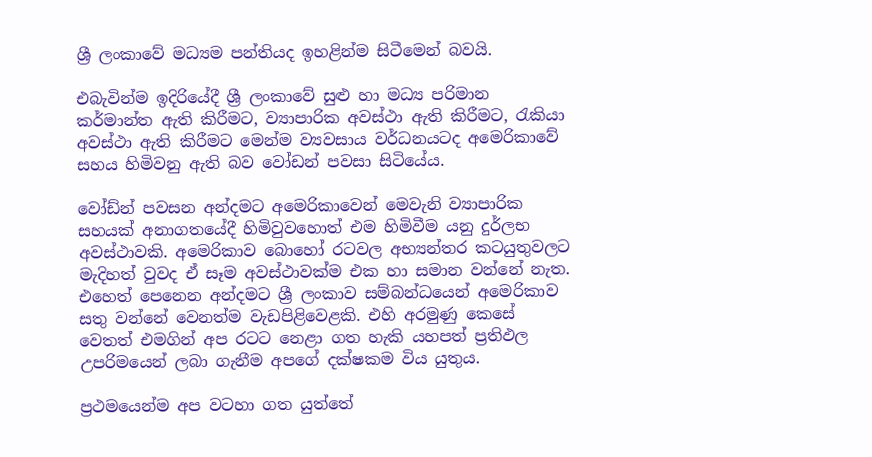ශ්‍රී ලංකාවේ මධ්‍යම පන්තියද ඉහළින්ම සිටීමෙන් බවයි.

එබැවින්ම ඉදිරියේදී ශ්‍රී ලංකාවේ සුළු හා මධ්‍ය පරිමාන කර්මාන්ත ඇති කිරීමට, ව්‍යාපාරික අවස්ථා ඇති කිරීමට, රැකියා අවස්ථා ඇති කිරීමට මෙන්ම ව්‍යවසාය වර්ධනයටද අමෙරිකාවේ සහය හිමිවනු ඇති බව වෝඩන් පවසා සිටියේය.

වෝඩ්න් පවසන අන්දමට අමෙරිකාවෙන් මෙවැනි ව්‍යාපාරික සහයක් අනාගතයේදී හිමිවුවහොත් එම හිමිවීම යනු දුර්ලභ අවස්ථාවකි. අමෙරිකාව බොහෝ රටවල අභ්‍යන්තර කටයුතුවලට මැදිහත් වුවද ඒ සෑම අවස්ථාවක්ම එක හා සමාන වන්නේ නැත. එහෙත් පෙනෙන අන්දමට ශ්‍රී ලංකාව සම්බන්ධයෙන් අමෙරිකාව සතු වන්නේ වෙනත්ම වැඩපිළිවෙළකි. එහි අරමුණු කෙසේ වෙතත් එමගින් අප රටට නෙළා ගත හැකි යහපත් ප්‍රතිඵල උපරිමයෙන් ලබා ගැනීම අපගේ දක්ෂකම විය යුතුය.

ප්‍රථමයෙන්ම අප වටහා ගත යුත්තේ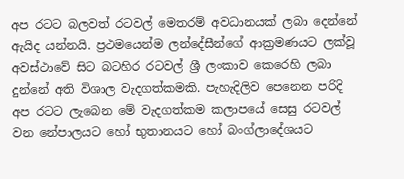අප රටට බලවත් රටවල් මෙතරම් අවධානයක් ලබා දෙන්නේ ඇයිද යන්නයි. ප්‍රථමයෙන්ම ලන්දේසීන්ගේ ආක්‍රමණයට ලක්වූ අවස්ථාවේ සිට බටහිර රටවල් ශ්‍රී ලංකාව කෙරෙහි ලබා දුන්නේ අති විශාල වැදගත්කමකි. පැහැදිලිව පෙනෙන පරිදි අප රටට ලැබෙන මේ වැදගත්කම කලාපයේ සෙසු රටවල් වන නේපාලයට හෝ භුතානය‍ට හෝ බංග්ලාදේශයට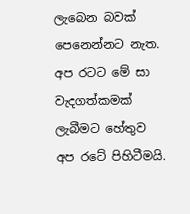ලැබෙන බවක් පෙනෙන්නට නැත. අප රටට මේ සා වැදගත්කමක් ලැබීමට හේතුව අප රටේ පිහිටීමයි.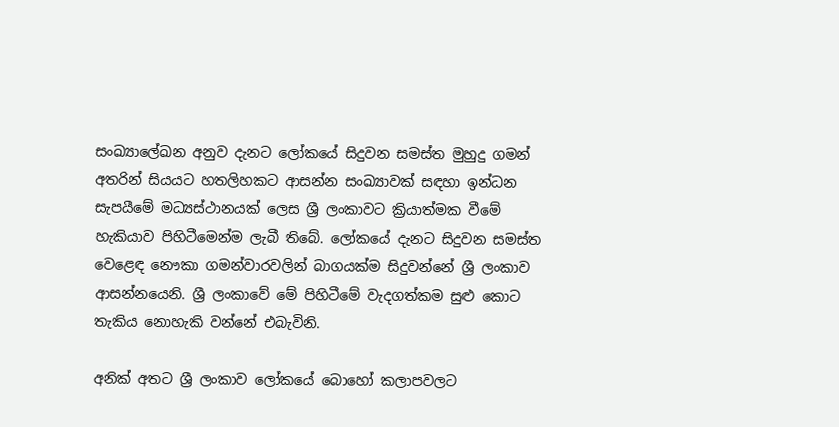සංඛ්‍යාලේඛන අනුව දැනට ලෝකයේ සිදුවන සමස්ත මුහුදු ගමන් අතරින් සියයට හතලිහකට ආසන්න සංඛ්‍යාවක් සඳහා ඉන්ධන සැපයීමේ මධ්‍යස්ථානයක් ලෙස ශ්‍රී ලංකාවට ක්‍රියාත්මක වීමේ හැකියාව පිහිටීමෙන්ම ලැබී තිබේ. ලෝකයේ දැනට සිදුවන සමස්ත වෙළෙඳ නෞකා ගමන්වාරවලින් බාගයක්ම සිදුවන්නේ ශ්‍රී ලංකාව ආසන්නයෙනි. ශ්‍රී ලංකාවේ මේ පිහිටීමේ වැදගත්කම සුළු කොට තැකිය නොහැකි වන්නේ එබැවිනි.

අනික් අතට ශ්‍රී ලංකාව ලෝකයේ බොහෝ කලාපවලට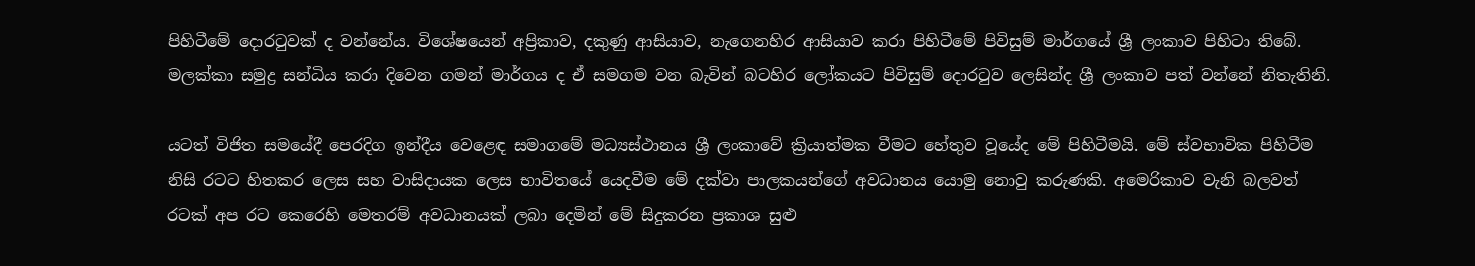පිහිටීමේ දොරටුවක් ද වන්නේය. විශේෂයෙන් අප්‍රිකාව, දකුණු ආසියාව, නැගෙනහිර ආසියාව කරා පිහිටීමේ පිවිසුම් මාර්ගයේ ශ්‍රී ලංකාව පිහිටා තිබේ. මලක්කා සමුද්‍ර සන්ධිය කරා දිවෙන ගමන් මාර්ගය ද ඒ සමගම වන බැවින් බටහිර ලෝකයට පිවිසුම් දොරටුව ලෙසින්ද ශ්‍රී ලංකාව පත් වන්නේ නිතැතිනි.

යටත් විජිත සමයේදී පෙරදිග ඉන්දීය වෙළෙඳ සමාගමේ මධ්‍යස්ථානය ශ්‍රී ලංකාවේ ක්‍රියාත්මක වීමට හේතුව වූයේද මේ පිහිටීමයි. මේ ස්වභාවික පිහිටීම නිසි රටට හිතකර ලෙස සහ වාසිදායක ලෙස භාවිතයේ යෙදවීම මේ දක්වා පාලකයන්ගේ අවධානය යොමු නොවු කරුණකි. අමෙරිකාව වැනි බලවත් රටක් අප රට කෙරෙහි මෙතරම් අවධානයක් ලබා දෙමින් මේ සිදුකරන ප්‍රකාශ සුළු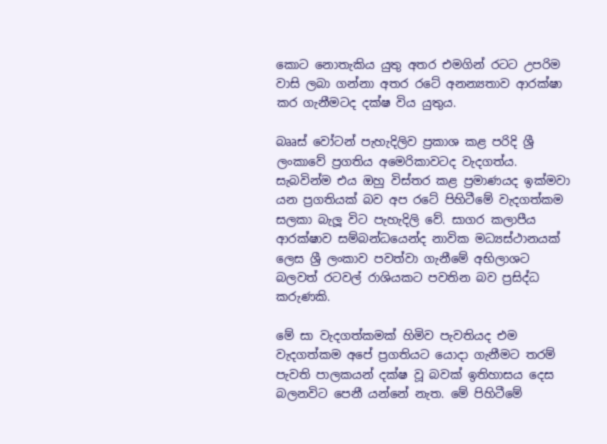කොට නොතැකිය යුතු අතර එමගින් රටට උපරිම වාසි ලබා ගන්නා අතර රටේ අනන්‍යතාව ආරක්ෂා කර ගැනීමටද දක්ෂ විය යුතුය.

බෲස් වෝටන් පැහැදිලිව ප්‍රකාශ කළ පරිදි ශ්‍රී ලංකාවේ ප්‍රගතිය අමෙරිකාවටද වැදගත්ය. සැබවින්ම එය ඔහු විස්තර කළ ප්‍රමාණයද ඉක්මවා යන ප්‍රගතියක් බව අප රටේ පිහිටීමේ වැදගත්කම සලකා බැලූ විට පැහැදිලි වේ. සාගර කලාපීය ආරක්ෂාව සම්බන්ධයෙන්ද නාවික මධ්‍යස්ථානයක් ලෙස ශ්‍රී ලංකාව පවත්වා ගැනීමේ අභිලාශට බලවත් රටවල් රාශියකට පවතින බව ප්‍රසිද්ධ කරුණකි.

මේ සා වැදගත්කමක් හිමිව පැවතියද එම වැදගත්කම අපේ ප්‍රගතියට යොදා ගැනීමට තරම් පැවති පාලකයන් දක්ෂ වූ බවක් ඉතිහාසය දෙස බලනවිට පෙනී යන්නේ නැත. මේ පිහිටීමේ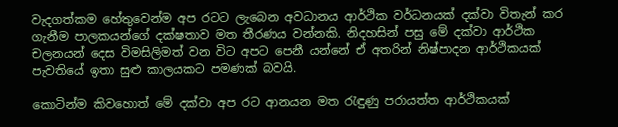වැදගත්කම හේතුවෙන්ම අප රටට ලැබෙන අවධානය ආර්ථික වර්ධනයක් දක්වා විතැන් කර ගැනීම පාලකයන්ගේ දක්ෂතාව මත තීරණය වන්නකි. නිදහසින් පසු මේ දක්වා ආර්ථික චලනයන් දෙස විමසිලිමත් වන විට අපට පෙනී යන්නේ ඒ අතරින් නිෂ්පාදන ආර්ථිකයක් පැවතියේ ඉතා සුළු කාලයකට පමණක් බවයි.

කොටින්ම කිවහොත් මේ දක්වා අප රට ආනයන මත රැඳුණු පරායත්ත ආර්ථිකයක්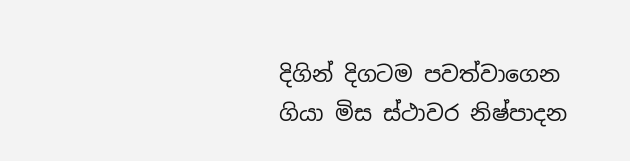දිගින් දිගටම පවත්වාගෙන ගියා මිස ස්ථාවර නිෂ්පාදන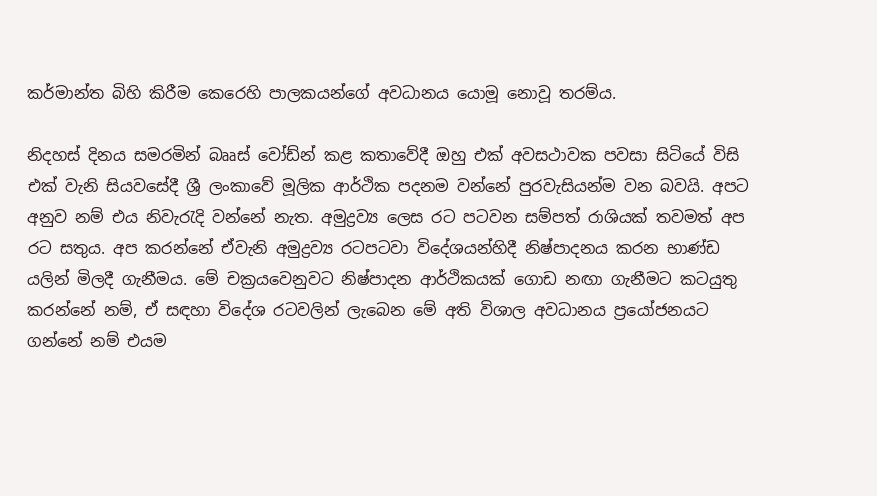කර්මාන්ත බිහි කිරීම කෙරෙහි පාලකයන්ගේ අවධානය යොමූ නොවූ තරම්ය.

නිදහස් දිනය සමරමින් බෲස් වෝඩ්න් කළ කතාවේදී ඔහු එක් අවසථාවක පවසා සිටියේ විසි එක් වැනි සියවසේදී ශ්‍රී ලංකාවේ මූලික ආර්ථික පදනම වන්නේ පුරවැසියන්ම වන බවයි. අපට අනුව නම් එය නිවැරැදි වන්නේ නැත. අමුද්‍රව්‍ය ලෙස රට පටවන සම්පත් රාශියක් තවමත් අප රට සතුය. අප කරන්නේ ඒවැනි අමුද්‍රව්‍ය රටපටවා විදේශයන්හිදී නිෂ්පාදනය කරන භාණ්ඩ යලින් මිලදී ගැනීමය. මේ චක්‍රයවෙනුවට නිෂ්පාදන ආර්ථිකයක් ගොඩ නඟා ගැනීමට කටයුතු කරන්නේ නම්, ඒ සඳහා විදේශ රටවලින් ලැබෙන මේ අති විශාල අවධානය ප්‍රයෝජනයට ගන්නේ නම් එයම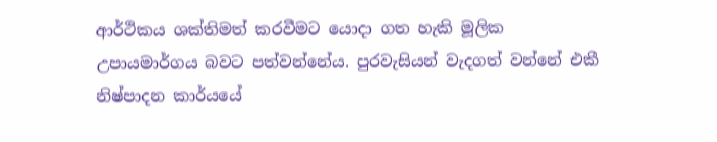ආර්ථිකය ශක්තිමත් කරවීමට යොදා ගත හැකි මූලික උපායමාර්ගය බවට පත්වන්නේය. පුරවැසියන් වැදගත් වන්නේ එකී නිෂ්පාදන කාර්යය‍ේ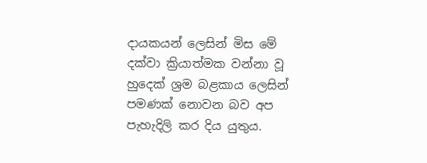දායකයන් ලෙසින් මිස මේ දක්වා ක්‍රියාත්මක වන්නා වූ හුදෙක් ශ්‍රම බළකාය ලෙසින් පමණක් නොවන බව අප පැහැදිලි කර දිය යුතුය.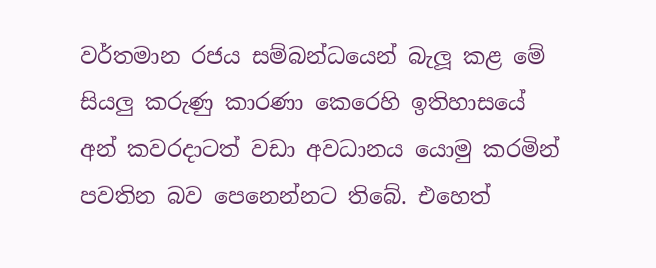වර්තමාන රජය සම්බන්ධයෙන් බැලූ කළ මේ සියලු කරුණු කාරණා කෙරෙහි ඉතිහාසයේ අන් කවරදාටත් වඩා අවධානය යොමු කරමින් පවතින බව පෙනෙන්නට තිබේ. එහෙත්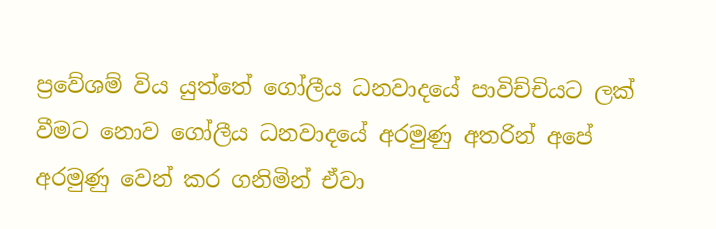ප්‍රවේශම් විය යුත්තේ ‍ගෝලීය ධනවාදයේ පාවිච්චියට ලක් වීමට නොව ගෝලීය ධනවාදයේ අරමුණු අතරින් අපේ අරමුණු වෙන් කර ගනිමින් ඒවා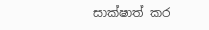සාක්ෂාත් කර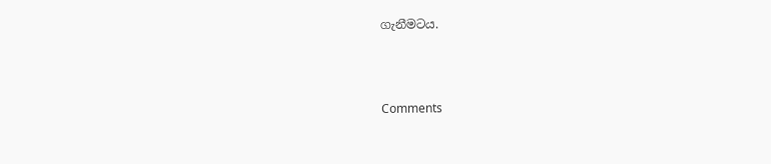ගැනීමටය.



Comments